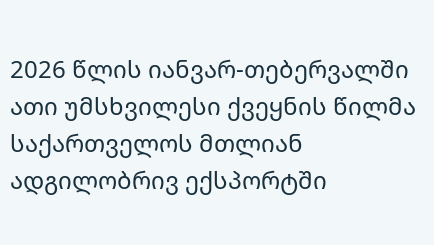2026 წლის იანვარ-თებერვალში ათი უმსხვილესი ქვეყნის წილმა საქართველოს მთლიან ადგილობრივ ექსპორტში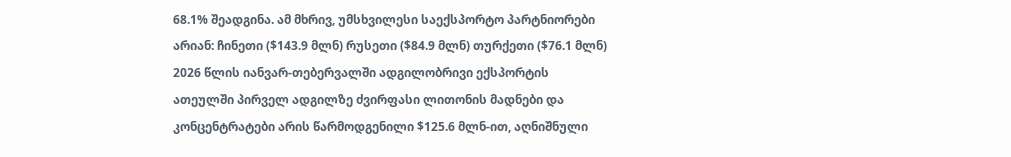68.1% შეადგინა. ამ მხრივ, უმსხვილესი საექსპორტო პარტნიორები არიან: ჩინეთი ($143.9 მლნ) რუსეთი ($84.9 მლნ) თურქეთი ($76.1 მლნ) 2026 წლის იანვარ-თებერვალში ადგილობრივი ექსპორტის ათეულში პირველ ადგილზე ძვირფასი ლითონის მადნები და კონცენტრატები არის წარმოდგენილი $125.6 მლნ-ით, აღნიშნული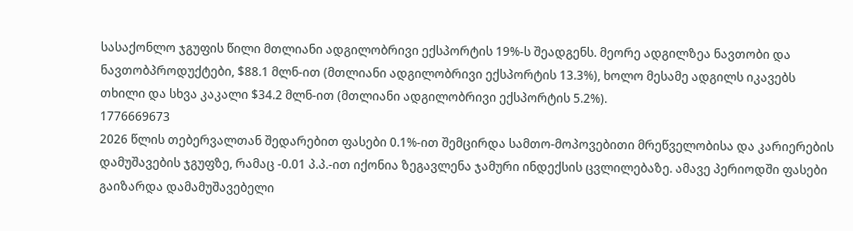სასაქონლო ჯგუფის წილი მთლიანი ადგილობრივი ექსპორტის 19%-ს შეადგენს. მეორე ადგილზეა ნავთობი და ნავთობპროდუქტები, $88.1 მლნ-ით (მთლიანი ადგილობრივი ექსპორტის 13.3%), ხოლო მესამე ადგილს იკავებს თხილი და სხვა კაკალი $34.2 მლნ-ით (მთლიანი ადგილობრივი ექსპორტის 5.2%).
1776669673
2026 წლის თებერვალთან შედარებით ფასები 0.1%-ით შემცირდა სამთო-მოპოვებითი მრეწველობისა და კარიერების დამუშავების ჯგუფზე, რამაც -0.01 პ.პ.-ით იქონია ზეგავლენა ჯამური ინდექსის ცვლილებაზე. ამავე პერიოდში ფასები გაიზარდა დამამუშავებელი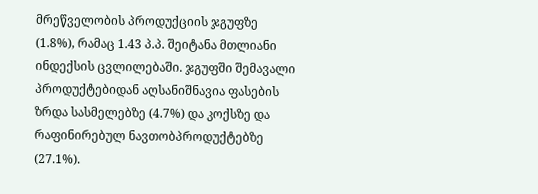მრეწველობის პროდუქციის ჯგუფზე (1.8%), რამაც 1.43 პ.პ. შეიტანა მთლიანი ინდექსის ცვლილებაში. ჯგუფში შემავალი პროდუქტებიდან აღსანიშნავია ფასების ზრდა სასმელებზე (4.7%) და კოქსზე და რაფინირებულ ნავთობპროდუქტებზე (27.1%).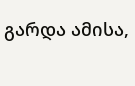გარდა ამისა,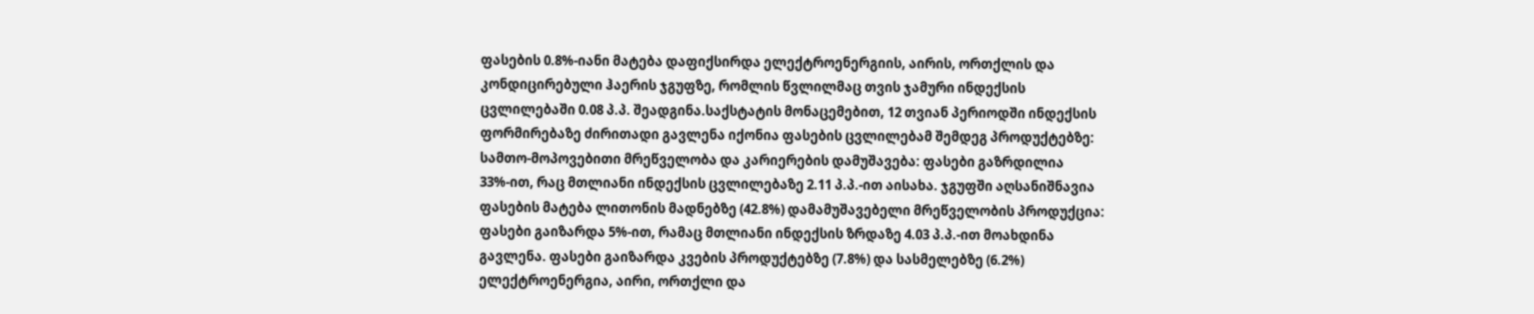ფასების 0.8%-იანი მატება დაფიქსირდა ელექტროენერგიის, აირის, ორთქლის და კონდიცირებული ჰაერის ჯგუფზე, რომლის წვლილმაც თვის ჯამური ინდექსის ცვლილებაში 0.08 პ.პ. შეადგინა.საქსტატის მონაცემებით, 12 თვიან პერიოდში ინდექსის ფორმირებაზე ძირითადი გავლენა იქონია ფასების ცვლილებამ შემდეგ პროდუქტებზე: სამთო-მოპოვებითი მრეწველობა და კარიერების დამუშავება: ფასები გაზრდილია 33%-ით, რაც მთლიანი ინდექსის ცვლილებაზე 2.11 პ.პ.-ით აისახა. ჯგუფში აღსანიშნავია ფასების მატება ლითონის მადნებზე (42.8%) დამამუშავებელი მრეწველობის პროდუქცია: ფასები გაიზარდა 5%-ით, რამაც მთლიანი ინდექსის ზრდაზე 4.03 პ.პ.-ით მოახდინა გავლენა. ფასები გაიზარდა კვების პროდუქტებზე (7.8%) და სასმელებზე (6.2%) ელექტროენერგია, აირი, ორთქლი და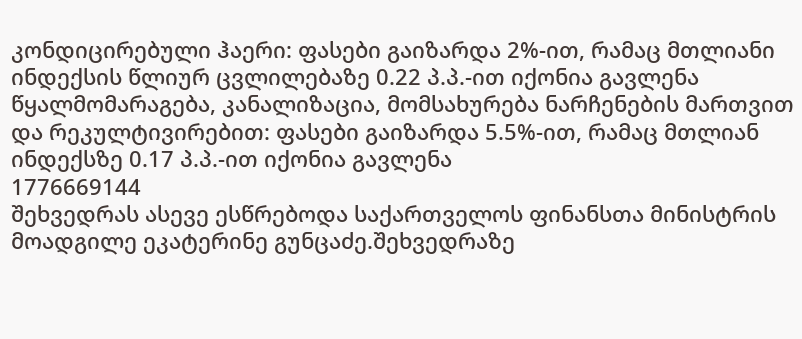კონდიცირებული ჰაერი: ფასები გაიზარდა 2%-ით, რამაც მთლიანი ინდექსის წლიურ ცვლილებაზე 0.22 პ.პ.-ით იქონია გავლენა წყალმომარაგება, კანალიზაცია, მომსახურება ნარჩენების მართვით და რეკულტივირებით: ფასები გაიზარდა 5.5%-ით, რამაც მთლიან ინდექსზე 0.17 პ.პ.-ით იქონია გავლენა
1776669144
შეხვედრას ასევე ესწრებოდა საქართველოს ფინანსთა მინისტრის მოადგილე ეკატერინე გუნცაძე.შეხვედრაზე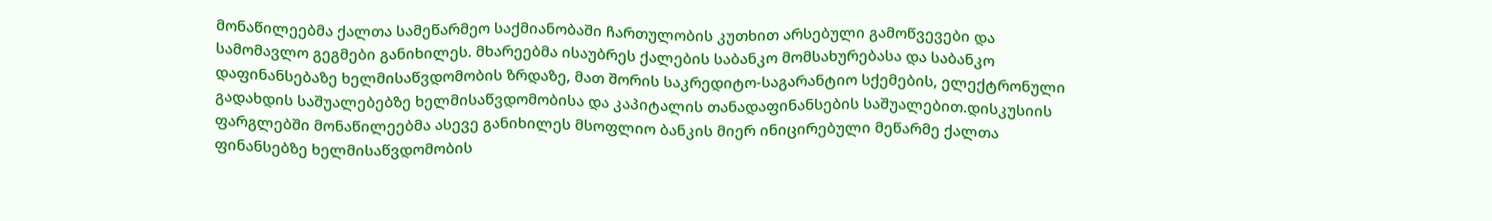მონაწილეებმა ქალთა სამეწარმეო საქმიანობაში ჩართულობის კუთხით არსებული გამოწვევები და სამომავლო გეგმები განიხილეს. მხარეებმა ისაუბრეს ქალების საბანკო მომსახურებასა და საბანკო დაფინანსებაზე ხელმისაწვდომობის ზრდაზე, მათ შორის საკრედიტო-საგარანტიო სქემების, ელექტრონული გადახდის საშუალებებზე ხელმისაწვდომობისა და კაპიტალის თანადაფინანსების საშუალებით.დისკუსიის ფარგლებში მონაწილეებმა ასევე განიხილეს მსოფლიო ბანკის მიერ ინიცირებული მეწარმე ქალთა ფინანსებზე ხელმისაწვდომობის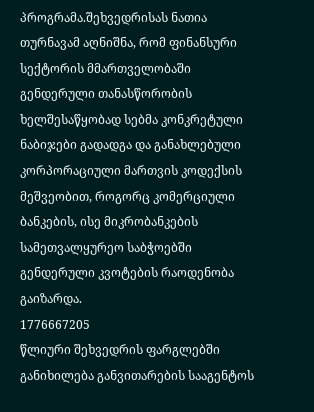პროგრამა.შეხვედრისას ნათია თურნავამ აღნიშნა, რომ ფინანსური სექტორის მმართველობაში გენდერული თანასწორობის ხელშესაწყობად სებმა კონკრეტული ნაბიჯები გადადგა და განახლებული კორპორაციული მართვის კოდექსის მეშვეობით, როგორც კომერციული ბანკების, ისე მიკრობანკების სამეთვალყურეო საბჭოებში გენდერული კვოტების რაოდენობა გაიზარდა.
1776667205
წლიური შეხვედრის ფარგლებში განიხილება განვითარების სააგენტოს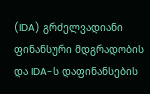(IDA) გრძელვადიანი ფინანსური მდგრადობის და IDA-ს დაფინანსების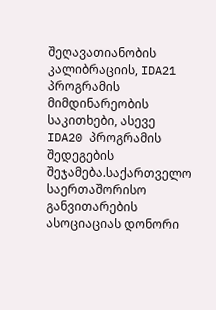შეღავათიანობის კალიბრაციის, IDA21 პროგრამის მიმდინარეობის საკითხები, ასევე IDA20 პროგრამის შედეგების შეჯამება.საქართველო საერთაშორისო განვითარების ასოციაციას დონორი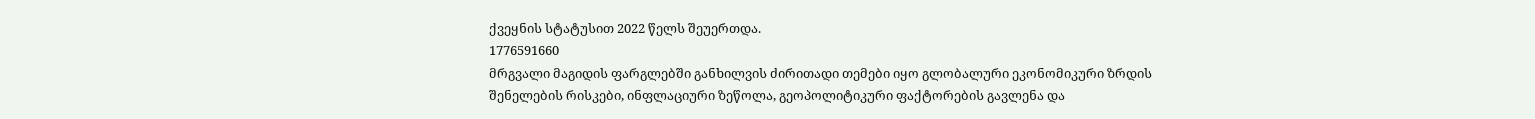ქვეყნის სტატუსით 2022 წელს შეუერთდა.
1776591660
მრგვალი მაგიდის ფარგლებში განხილვის ძირითადი თემები იყო გლობალური ეკონომიკური ზრდის შენელების რისკები, ინფლაციური ზეწოლა, გეოპოლიტიკური ფაქტორების გავლენა და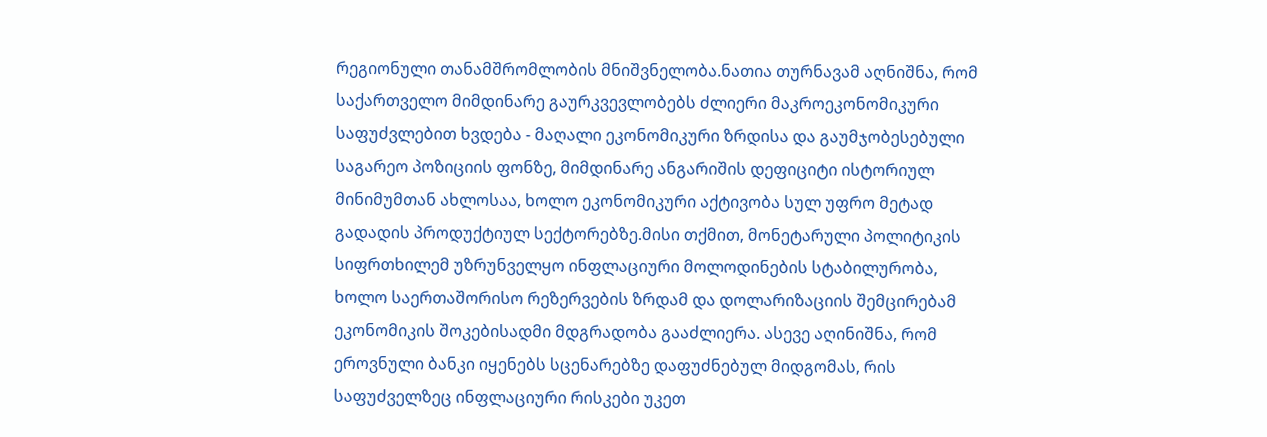რეგიონული თანამშრომლობის მნიშვნელობა.ნათია თურნავამ აღნიშნა, რომ საქართველო მიმდინარე გაურკვევლობებს ძლიერი მაკროეკონომიკური საფუძვლებით ხვდება - მაღალი ეკონომიკური ზრდისა და გაუმჯობესებული საგარეო პოზიციის ფონზე, მიმდინარე ანგარიშის დეფიციტი ისტორიულ მინიმუმთან ახლოსაა, ხოლო ეკონომიკური აქტივობა სულ უფრო მეტად გადადის პროდუქტიულ სექტორებზე.მისი თქმით, მონეტარული პოლიტიკის სიფრთხილემ უზრუნველყო ინფლაციური მოლოდინების სტაბილურობა, ხოლო საერთაშორისო რეზერვების ზრდამ და დოლარიზაციის შემცირებამ ეკონომიკის შოკებისადმი მდგრადობა გააძლიერა. ასევე აღინიშნა, რომ ეროვნული ბანკი იყენებს სცენარებზე დაფუძნებულ მიდგომას, რის საფუძველზეც ინფლაციური რისკები უკეთ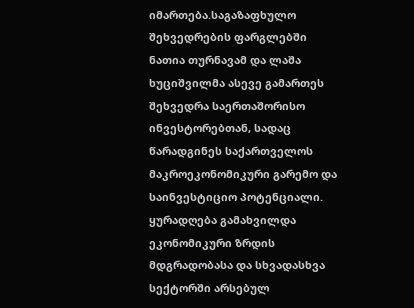იმართება.საგაზაფხულო შეხვედრების ფარგლებში ნათია თურნავამ და ლაშა ხუციშვილმა ასევე გამართეს შეხვედრა საერთაშორისო ინვესტორებთან, სადაც წარადგინეს საქართველოს მაკროეკონომიკური გარემო და საინვესტიციო პოტენციალი. ყურადღება გამახვილდა ეკონომიკური ზრდის მდგრადობასა და სხვადასხვა სექტორში არსებულ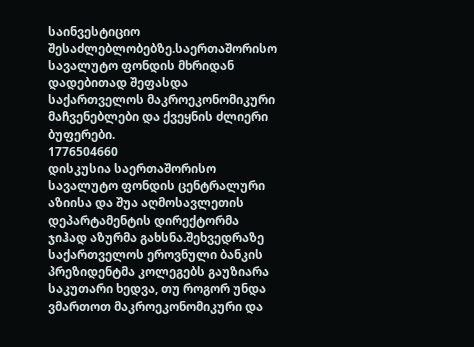საინვესტიციო შესაძლებლობებზე.საერთაშორისო სავალუტო ფონდის მხრიდან დადებითად შეფასდა საქართველოს მაკროეკონომიკური მაჩვენებლები და ქვეყნის ძლიერი ბუფერები.
1776504660
დისკუსია საერთაშორისო სავალუტო ფონდის ცენტრალური აზიისა და შუა აღმოსავლეთის დეპარტამენტის დირექტორმა ჯიჰად აზურმა გახსნა.შეხვედრაზე საქართველოს ეროვნული ბანკის პრეზიდენტმა კოლეგებს გაუზიარა საკუთარი ხედვა, თუ როგორ უნდა ვმართოთ მაკროეკონომიკური და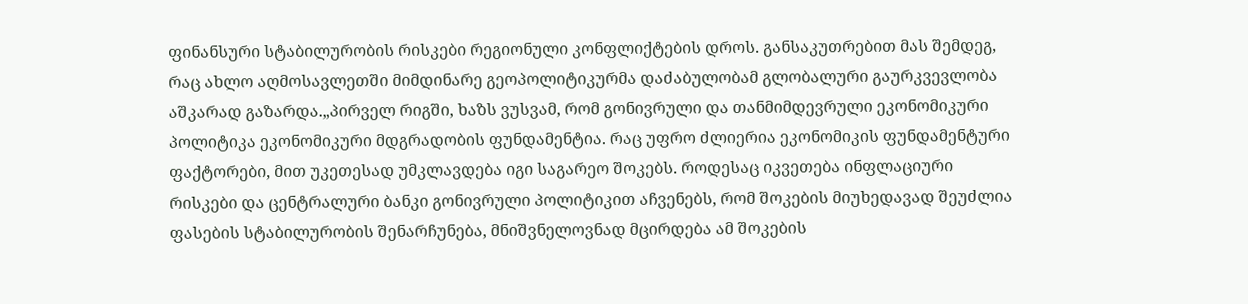ფინანსური სტაბილურობის რისკები რეგიონული კონფლიქტების დროს. განსაკუთრებით მას შემდეგ, რაც ახლო აღმოსავლეთში მიმდინარე გეოპოლიტიკურმა დაძაბულობამ გლობალური გაურკვევლობა აშკარად გაზარდა.„პირველ რიგში, ხაზს ვუსვამ, რომ გონივრული და თანმიმდევრული ეკონომიკური პოლიტიკა ეკონომიკური მდგრადობის ფუნდამენტია. რაც უფრო ძლიერია ეკონომიკის ფუნდამენტური ფაქტორები, მით უკეთესად უმკლავდება იგი საგარეო შოკებს. როდესაც იკვეთება ინფლაციური რისკები და ცენტრალური ბანკი გონივრული პოლიტიკით აჩვენებს, რომ შოკების მიუხედავად შეუძლია ფასების სტაბილურობის შენარჩუნება, მნიშვნელოვნად მცირდება ამ შოკების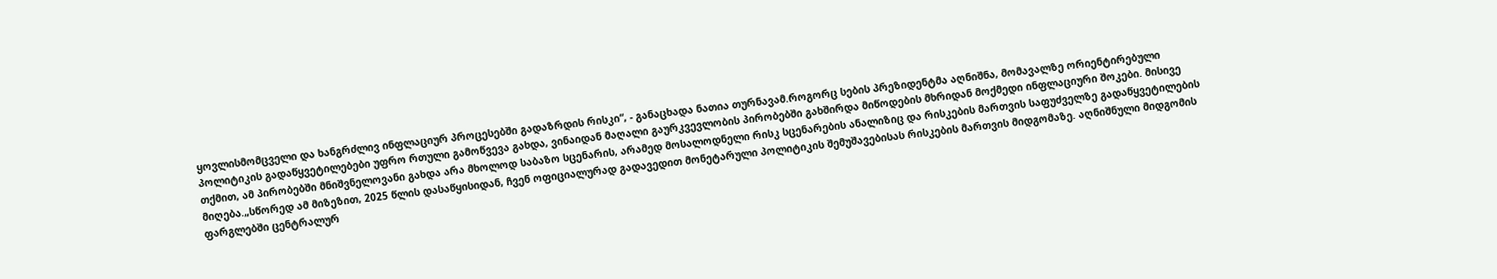ყოვლისმომცველი და ხანგრძლივ ინფლაციურ პროცესებში გადაზრდის რისკი“, - განაცხადა ნათია თურნავამ.როგორც სების პრეზიდენტმა აღნიშნა, მომავალზე ორიენტირებული პოლიტიკის გადაწყვეტილებები უფრო რთული გამოწვევა გახდა, ვინაიდან მაღალი გაურკვევლობის პირობებში გახშირდა მიწოდების მხრიდან მოქმედი ინფლაციური შოკები. მისივე თქმით, ამ პირობებში მნიშვნელოვანი გახდა არა მხოლოდ საბაზო სცენარის, არამედ მოსალოდნელი რისკ სცენარების ანალიზიც და რისკების მართვის საფუძველზე გადაწყვეტილების მიღება.„სწორედ ამ მიზეზით, 2025 წლის დასაწყისიდან, ჩვენ ოფიციალურად გადავედით მონეტარული პოლიტიკის შემუშავებისას რისკების მართვის მიდგომაზე. აღნიშნული მიდგომის ფარგლებში ცენტრალურ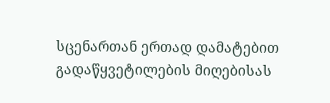სცენართან ერთად დამატებით გადაწყვეტილების მიღებისას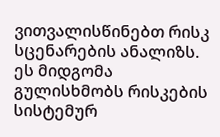ვითვალისწინებთ რისკ სცენარების ანალიზს. ეს მიდგომა გულისხმობს რისკების სისტემურ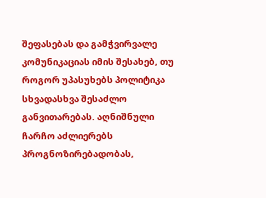შეფასებას და გამჭვირვალე კომუნიკაციას იმის შესახებ, თუ როგორ უპასუხებს პოლიტიკა სხვადასხვა შესაძლო განვითარებას. აღნიშნული ჩარჩო აძლიერებს პროგნოზირებადობას,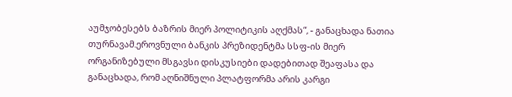აუმჯობესებს ბაზრის მიერ პოლიტიკის აღქმას“, - განაცხადა ნათია თურნავამ.ეროვნული ბანკის პრეზიდენტმა სსფ-ის მიერ ორგანიზებული მსგავსი დისკუსიები დადებითად შეაფასა და განაცხადა, რომ აღნიშნული პლატფორმა არის კარგი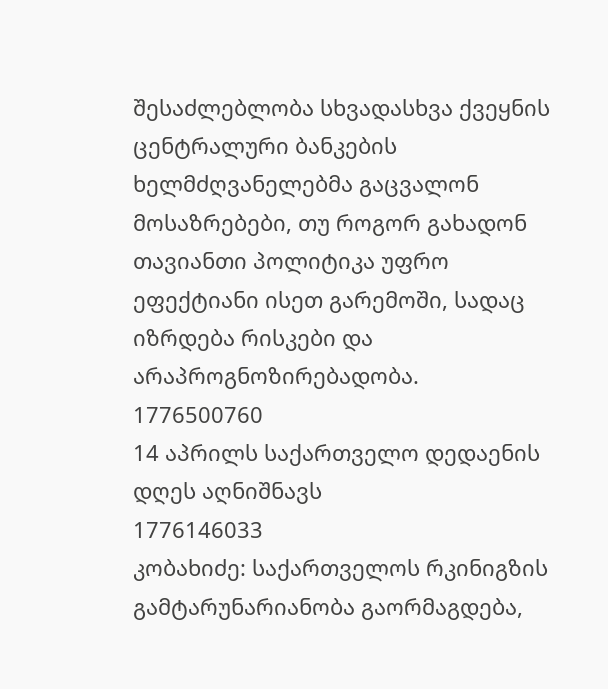შესაძლებლობა სხვადასხვა ქვეყნის ცენტრალური ბანკების ხელმძღვანელებმა გაცვალონ მოსაზრებები, თუ როგორ გახადონ თავიანთი პოლიტიკა უფრო ეფექტიანი ისეთ გარემოში, სადაც იზრდება რისკები და არაპროგნოზირებადობა.
1776500760
14 აპრილს საქართველო დედაენის დღეს აღნიშნავს
1776146033
კობახიძე: საქართველოს რკინიგზის გამტარუნარიანობა გაორმაგდება,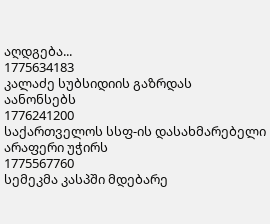აღდგება...
1775634183
კალაძე სუბსიდიის გაზრდას აანონსებს
1776241200
საქართველოს სსფ-ის დასახმარებელი არაფერი უჭირს
1775567760
სემეკმა კასპში მდებარე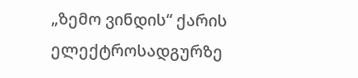„ზემო ვინდის“ ქარის ელექტროსადგურზე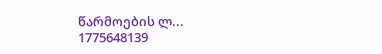წარმოების ლ...
1775648139